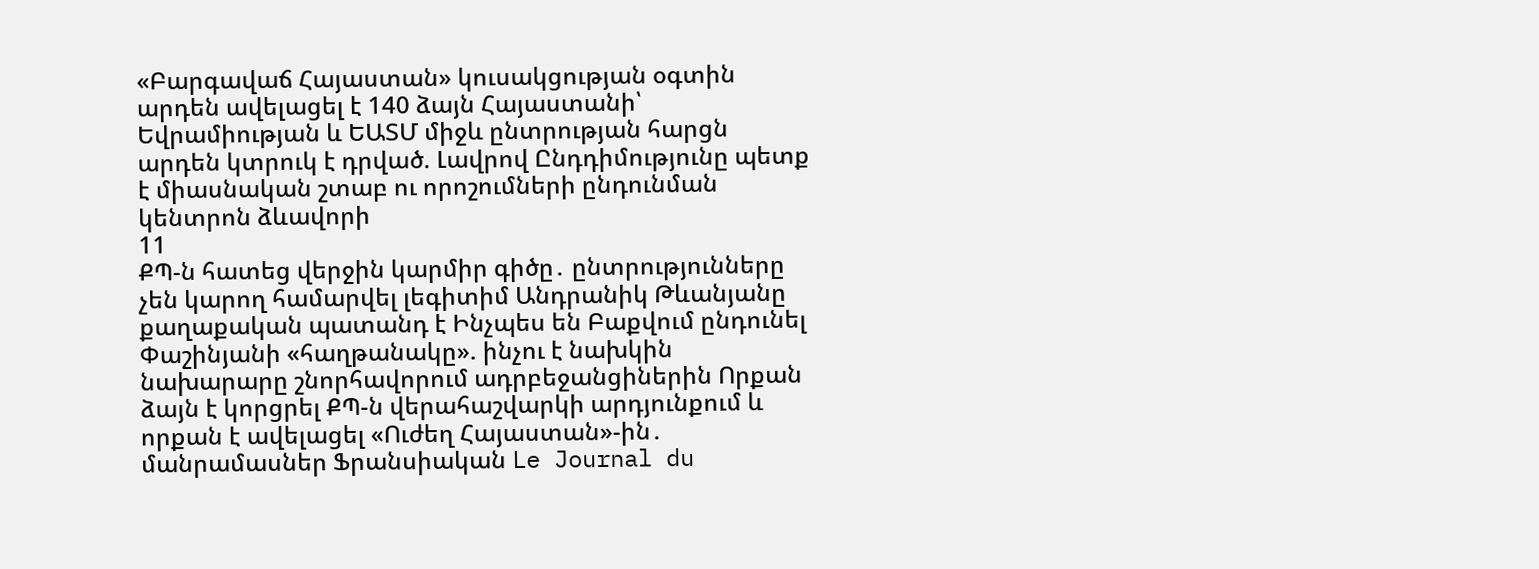«Բարգավաճ Հայաստան» կուսակցության օգտին արդեն ավելացել է 140 ձայն Հայաստանի՝ Եվրամիության և ԵԱՏՄ միջև ընտրության հարցն արդեն կտրուկ է դրված. Լավրով Ընդդիմությունը պետք է միասնական շտաբ ու որոշումների ընդունման կենտրոն ձևավորի
11
ՔՊ-ն հատեց վերջին կարմիր գիծը․ ընտրությունները չեն կարող համարվել լեգիտիմ Անդրանիկ Թևանյանը քաղաքական պատանդ է Ինչպես են Բաքվում ընդունել Փաշինյանի «հաղթանակը». ինչու է նախկին նախարարը շնորհավորում ադրբեջանցիներին Որքան ձայն է կորցրել ՔՊ-ն վերահաշվարկի արդյունքում և որքան է ավելացել «Ուժեղ Հայաստան»-ին․ մանրամասներ Ֆրանսիական Le Journal du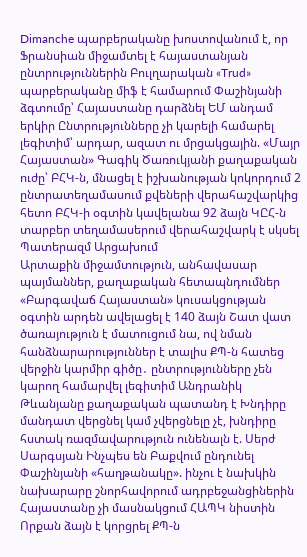Dimanche պարբերականը խոստովանում է, որ Ֆրանսիան միջամտել է հայաստանյան ընտրություններին Բուլղարական «Trud» պարբերականը միֆ է համարում Փաշինյանի ձգտումը՝ Հայաստանը դարձնել ԵՄ անդամ երկիր Ընտրությունները չի կարելի համարել լեգիտիմ՝ արդար, ազատ ու մրցակցային. «Մայր Հայաստան» Գագիկ Ծառուկյանի քաղաքական ուժը՝ ԲՀԿ-ն, մնացել է իշխանության կոկորդում 2 ընտրատեղամասում քվեների վերահաշվարկից հետո ԲՀԿ-ի օգտին կավելանա 92 ձայն ԿԸՀ-ն տարբեր տեղամասերում վերահաշվարկ է սկսել Պատերազմ Արցախում
Արտաքին միջամտություն, անհավասար պայմաններ, քաղաքական հետապնդումներ «Բարգավաճ Հայաստան» կուսակցության օգտին արդեն ավելացել է 140 ձայն Շատ վատ ծառայություն է մատուցում նա, ով նման հանձնարարություններ է տալիս ՔՊ-ն հատեց վերջին կարմիր գիծը․ ընտրությունները չեն կարող համարվել լեգիտիմ Անդրանիկ Թևանյանը քաղաքական պատանդ է Խնդիրը մանդատ վերցնել կամ չվերցնելը չէ, խնդիրը հստակ ռազմավարություն ունենալն է. Սերժ Սարգսյան Ինչպես են Բաքվում ընդունել Փաշինյանի «հաղթանակը». ինչու է նախկին նախարարը շնորհավորում ադրբեջանցիներին Հայաստանը չի մասնակցում ՀԱՊԿ նիստին Որքան ձայն է կորցրել ՔՊ-ն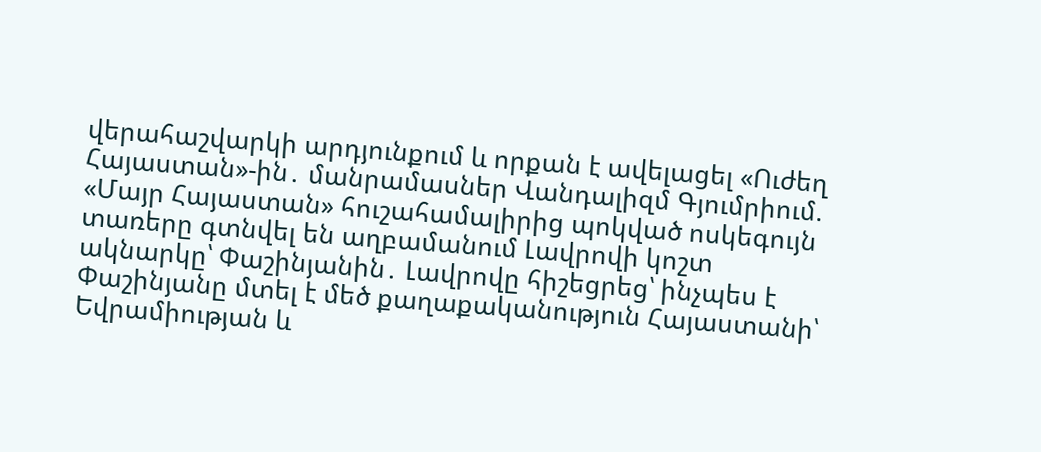վերահաշվարկի արդյունքում և որքան է ավելացել «Ուժեղ Հայաստան»-ին․ մանրամասներ Վանդալիզմ Գյումրիում. «Մայր Հայաստան» հուշահամալիրից պոկված ոսկեգույն տառերը գտնվել են աղբամանում Լավրովի կոշտ ակնարկը՝ Փաշինյանին․ Լավրովը հիշեցրեց՝ ինչպես է Փաշինյանը մտել է մեծ քաղաքականություն Հայաստանի՝ Եվրամիության և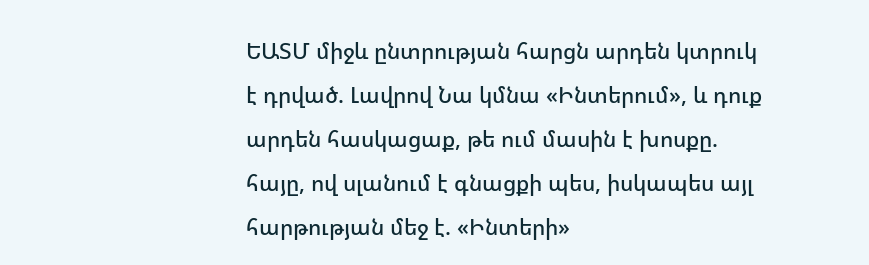ԵԱՏՄ միջև ընտրության հարցն արդեն կտրուկ է դրված. Լավրով Նա կմնա «Ինտերում», և դուք արդեն հասկացաք, թե ում մասին է խոսքը. հայը, ով սլանում է գնացքի պես, իսկապես այլ հարթության մեջ է. «Ինտերի»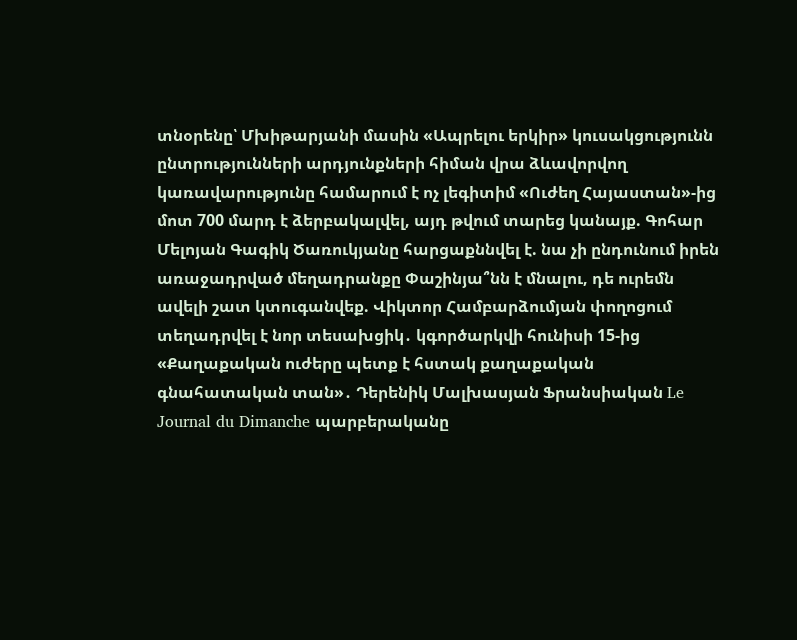տնօրենը՝ Մխիթարյանի մասին «Ապրելու երկիր» կուսակցությունն ընտրությունների արդյունքների հիման վրա ձևավորվող կառավարությունը համարում է ոչ լեգիտիմ «Ուժեղ Հայաստան»-ից մոտ 700 մարդ է ձերբակալվել, այդ թվում տարեց կանայք. Գոհար Մելոյան Գագիկ Ծառուկյանը հարցաքննվել է. նա չի ընդունում իրեն առաջադրված մեղադրանքը Փաշինյա՞նն է մնալու, դե ուրեմն ավելի շատ կտուգանվեք. Վիկտոր Համբարձումյան փողոցում տեղադրվել է նոր տեսախցիկ․ կգործարկվի հունիսի 15-ից «Քաղաքական ուժերը պետք է հստակ քաղաքական գնահատական տան»․ Դերենիկ Մալխասյան Ֆրանսիական Le Journal du Dimanche պարբերականը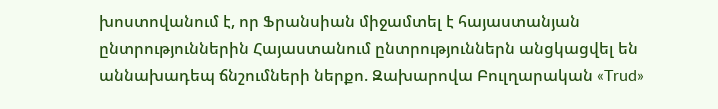խոստովանում է, որ Ֆրանսիան միջամտել է հայաստանյան ընտրություններին Հայաստանում ընտրություններն անցկացվել են աննախադեպ ճնշումների ներքո. Զախարովա Բուլղարական «Trud»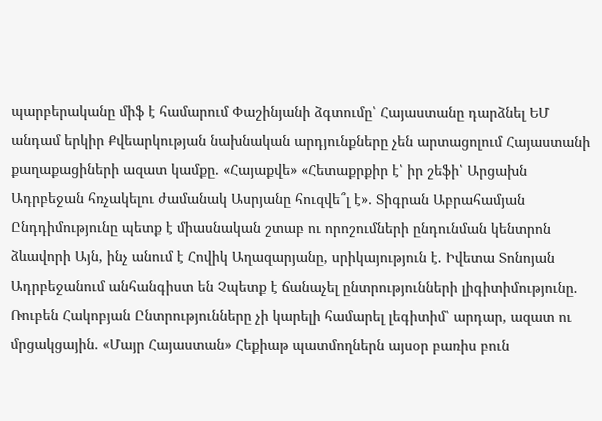պարբերականը միֆ է համարում Փաշինյանի ձգտումը՝ Հայաստանը դարձնել ԵՄ անդամ երկիր Քվեարկության նախնական արդյունքները չեն արտացոլում Հայաստանի քաղաքացիների ազատ կամքը. «Հայաքվե» «Հետաքրքիր է՝ իր շեֆի՝ Արցախն Ադրբեջան հռչակելու ժամանակ Ասրյանը հուզվե՞լ է»․ Տիգրան Աբրահամյան Ընդդիմությունը պետք է միասնական շտաբ ու որոշումների ընդունման կենտրոն ձևավորի Այն, ինչ անում է Հովիկ Աղազարյանը, սրիկայություն է. Իվետա Տոնոյան Ադրբեջանում անհանգիստ են Չպետք է ճանաչել ընտրությունների լիգիտիմությունը. Ռուբեն Հակոբյան Ընտրությունները չի կարելի համարել լեգիտիմ՝ արդար, ազատ ու մրցակցային. «Մայր Հայաստան» Հեքիաթ պատմողներն այսօր բառիս բուն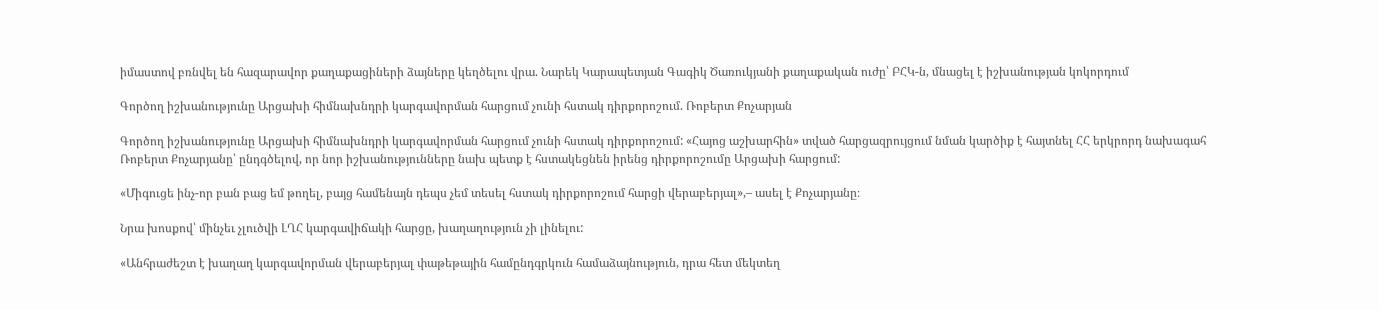իմաստով բռնվել են հազարավոր քաղաքացիների ձայները կեղծելու վրա. Նարեկ Կարապետյան Գագիկ Ծառուկյանի քաղաքական ուժը՝ ԲՀԿ-ն, մնացել է իշխանության կոկորդում

Գործող իշխանությունը Արցախի հիմնախնդրի կարգավորման հարցում չունի հստակ դիրքորոշում. Ռոբերտ Քոչարյան

Գործող իշխանությունը Արցախի հիմնախնդրի կարգավորման հարցում չունի հստակ դիրքորոշում: «Հայոց աշխարհին» տված հարցազրույցում նման կարծիք է հայտնել ՀՀ երկրորդ նախագահ Ռոբերտ Քոչարյանը՝ ընդգծելով, որ նոր իշխանությունները նախ պետք է հստակեցնեն իրենց դիրքորոշումը Արցախի հարցում:

«Միգուցե ինչ-որ բան բաց եմ թողել, բայց համենայն դեպս չեմ տեսել հստակ դիրքորոշում հարցի վերաբերյալ»,– ասել է Քոչարյանը։

Նրա խոսքով՝ մինչեւ չլուծվի ԼՂՀ կարգավիճակի հարցը, խաղաղություն չի լինելու:

«Անհրաժեշտ է խաղաղ կարգավորման վերաբերյալ փաթեթային համընդգրկուն համաձայնություն, դրա հետ մեկտեղ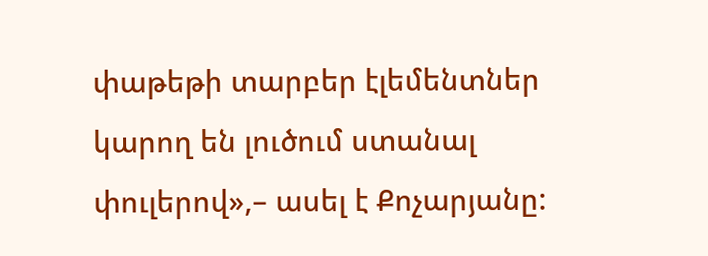փաթեթի տարբեր էլեմենտներ կարող են լուծում ստանալ փուլերով»,– ասել է Քոչարյանը: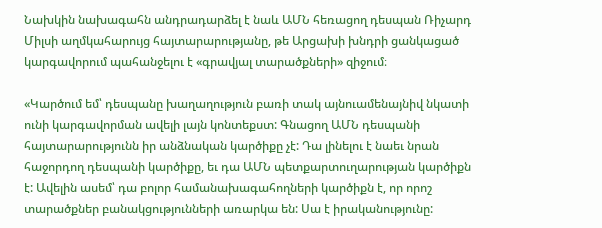Նախկին նախագահն անդրադարձել է նաև ԱՄՆ հեռացող դեսպան Ռիչարդ Միլսի աղմկահարույց հայտարարությանը, թե Արցախի խնդրի ցանկացած կարգավորում պահանջելու է «գրավյալ տարածքների» զիջում։

«Կարծում եմ՝ դեսպանը խաղաղություն բառի տակ այնուամենայնիվ նկատի ունի կարգավորման ավելի լայն կոնտեքստ: Գնացող ԱՄՆ դեսպանի հայտարարությունն իր անձնական կարծիքը չէ: Դա լինելու է նաեւ նրան հաջորդող դեսպանի կարծիքը, եւ դա ԱՄՆ պետքարտուղարության կարծիքն է: Ավելին ասեմ՝ դա բոլոր համանախագահողների կարծիքն է, որ որոշ տարածքներ բանակցությունների առարկա են: Սա է իրականությունը: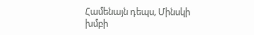Համենայն դեպս, Մինսկի խմբի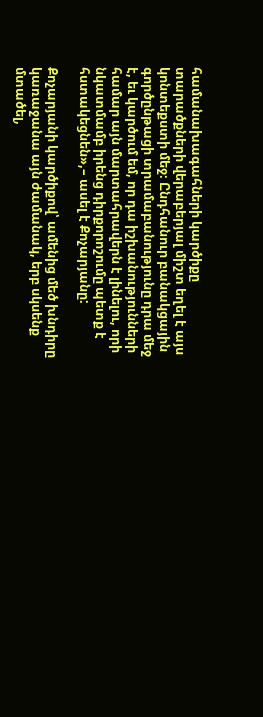համանախագահների կարծիքը տարածքների վերաբերյալ միշտ եղել է այս կոնտեքստի մեջ։ Ընդհանուր բանակցային գործընթացի տրամաբանությունը դրա մեջ է, եւ կարծում եմ, որ դա իշխանությունների համար այն մարտահրավերն է լինելու, որի նկատմամբ իրենց դիրքորոշումը պետք է հստակեցնեն»,– ասել է Քոչարյանը:

Քոչարյանի կարծիքով՝ ամենից մեծ խնդիրը կառաջանա այն ժամանակ, երբ սկսենք մտածել,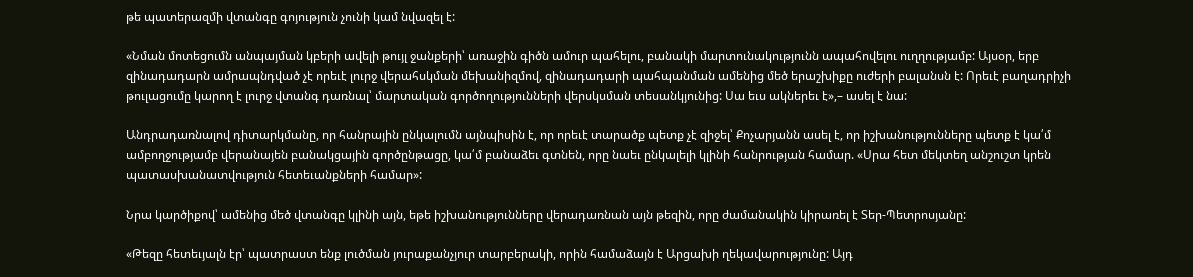թե պատերազմի վտանգը գոյություն չունի կամ նվազել է:

«Նման մոտեցումն անպայման կբերի ավելի թույլ ջանքերի՝ առաջին գիծն ամուր պահելու, բանակի մարտունակությունն ապահովելու ուղղությամբ: Այսօր, երբ զինադադարն ամրապնդված չէ որեւէ լուրջ վերահսկման մեխանիզմով, զինադադարի պահպանման ամենից մեծ երաշխիքը ուժերի բալանսն է: Որեւէ բաղադրիչի թուլացումը կարող է լուրջ վտանգ դառնալ՝ մարտական գործողությունների վերսկսման տեսանկյունից: Սա եւս ակներեւ է»,– ասել է նա:

Անդրադառնալով դիտարկմանը, որ հանրային ընկալումն այնպիսին է, որ որեւէ տարածք պետք չէ զիջել՝ Քոչարյանն ասել է, որ իշխանությունները պետք է կա՛մ ամբողջությամբ վերանայեն բանակցային գործընթացը, կա՛մ բանաձեւ գտնեն, որը նաեւ ընկալելի կլինի հանրության համար. «Սրա հետ մեկտեղ անշուշտ կրեն պատասխանատվություն հետեւանքների համար»:

Նրա կարծիքով՝ ամենից մեծ վտանգը կլինի այն, եթե իշխանությունները վերադառնան այն թեզին, որը ժամանակին կիրառել է Տեր-Պետրոսյանը:

«Թեզը հետեւյալն էր՝ պատրաստ ենք լուծման յուրաքանչյուր տարբերակի, որին համաձայն է Արցախի ղեկավարությունը: Այդ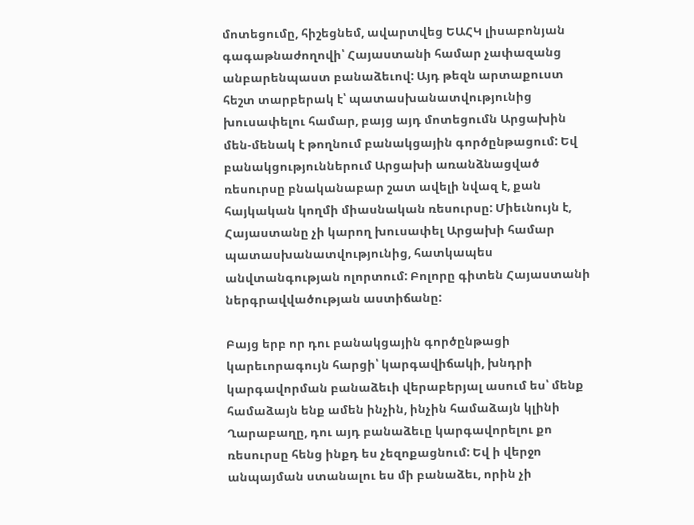մոտեցումը, հիշեցնեմ, ավարտվեց ԵԱՀԿ լիսաբոնյան գագաթնաժողովի՝ Հայաստանի համար չափազանց անբարենպաստ բանաձեւով: Այդ թեզն արտաքուստ հեշտ տարբերակ է՝ պատասխանատվությունից խուսափելու համար, բայց այդ մոտեցումն Արցախին մեն-մենակ է թողնում բանակցային գործընթացում: Եվ բանակցություններում Արցախի առանձնացված ռեսուրսը բնականաբար շատ ավելի նվազ է, քան հայկական կողմի միասնական ռեսուրսը: Միեւնույն է, Հայաստանը չի կարող խուսափել Արցախի համար պատասխանատվությունից, հատկապես անվտանգության ոլորտում: Բոլորը գիտեն Հայաստանի ներգրավվածության աստիճանը:

Բայց երբ որ դու բանակցային գործընթացի կարեւորագույն հարցի՝ կարգավիճակի, խնդրի կարգավորման բանաձեւի վերաբերյալ ասում ես՝ մենք համաձայն ենք ամեն ինչին, ինչին համաձայն կլինի Ղարաբաղը, դու այդ բանաձեւը կարգավորելու քո ռեսուրսը հենց ինքդ ես չեզոքացնում: Եվ ի վերջո անպայման ստանալու ես մի բանաձեւ, որին չի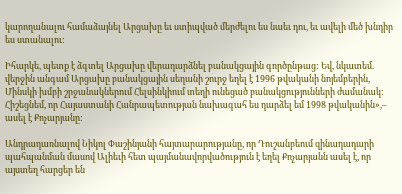կարողանալու համաձայնել Արցախը եւ ստիպված մերժելու ես նաեւ դու, եւ ավելի մեծ խնդիր ես ստանալու:

Իհարկե, պետք է ձգտել Արցախը վերադարձնել բանակցային գործընթաց: Եվ, նկատեմ. վերջին անգամ Արցախը բանակցային սեղանի շուրջ եղել է 1996 թվականի նոյեմբերին, Մինսկի խմբի շրջանակներում Հելսինկիում տեղի ունեցած բանակցությունների ժամանակ: Հիշեցնեմ, որ Հայաստանի Հանրապետության նախագահ ես դարձել եմ 1998 թվականին»,– ասել է Քոչարյանը:

Անդրադառնալով Նիկոլ Փաշինյանի հայտարարությանը, որ Դուշանբեում զինադադարի պահպանման մասով Ալիեւի հետ պայմանավորվածություն է եղել Քոչարյանն ասել է, որ այստեղ հարցեր են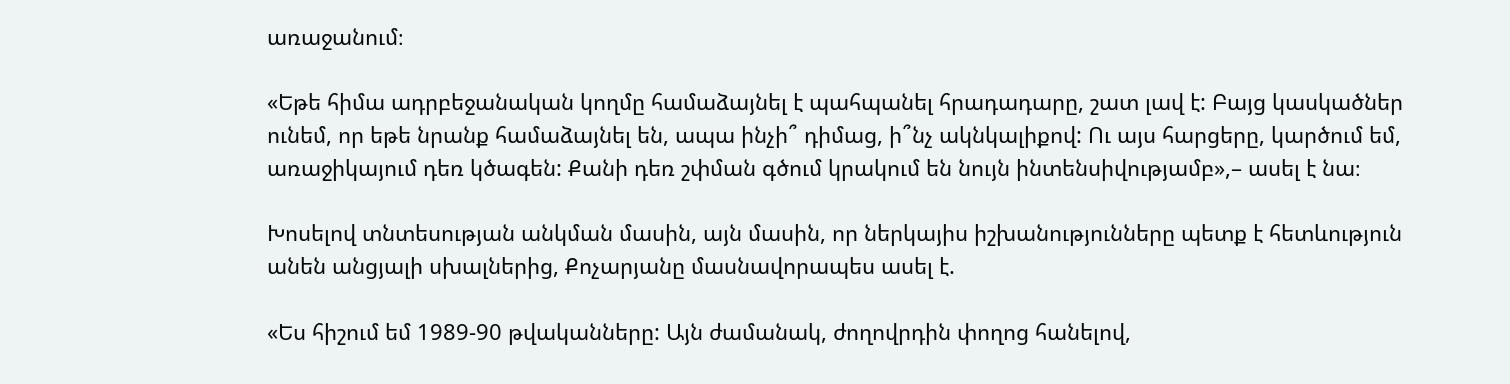առաջանում։

«Եթե հիմա ադրբեջանական կողմը համաձայնել է պահպանել հրադադարը, շատ լավ է: Բայց կասկածներ ունեմ, որ եթե նրանք համաձայնել են, ապա ինչի՞ դիմաց, ի՞նչ ակնկալիքով: Ու այս հարցերը, կարծում եմ, առաջիկայում դեռ կծագեն: Քանի դեռ շփման գծում կրակում են նույն ինտենսիվությամբ»,– ասել է նա։

Խոսելով տնտեսության անկման մասին, այն մասին, որ ներկայիս իշխանությունները պետք է հետևություն անեն անցյալի սխալներից, Քոչարյանը մասնավորապես ասել է.

«Ես հիշում եմ 1989-90 թվականները: Այն ժամանակ, ժողովրդին փողոց հանելով,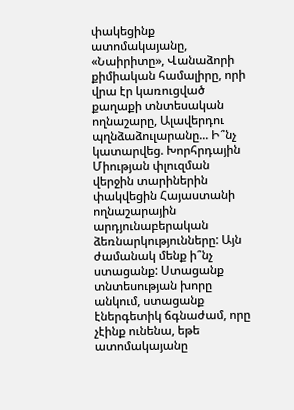փակեցինք ատոմակայանը, «Նաիրիտը», Վանաձորի քիմիական համալիրը, որի վրա էր կառուցված քաղաքի տնտեսական ողնաշարը, Ալավերդու պղնձաձուլարանը... Ի՞նչ կատարվեց. Խորհրդային Միության փլուզման վերջին տարիներին փակվեցին Հայաստանի ողնաշարային արդյունաբերական ձեռնարկությունները: Այն ժամանակ մենք ի՞նչ ստացանք: Ստացանք տնտեսության խորը անկում, ստացանք էներգետիկ ճգնաժամ, որը չէինք ունենա, եթե ատոմակայանը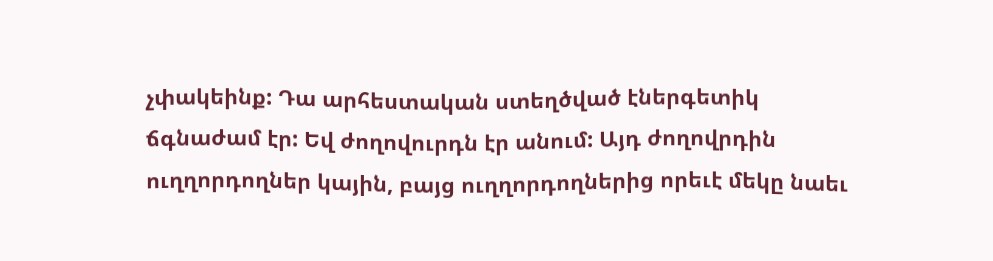չփակեինք: Դա արհեստական ստեղծված էներգետիկ ճգնաժամ էր: Եվ ժողովուրդն էր անում: Այդ ժողովրդին ուղղորդողներ կային, բայց ուղղորդողներից որեւէ մեկը նաեւ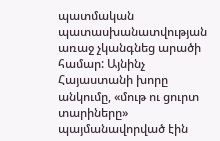պատմական պատասխանատվության առաջ չկանգնեց արածի համար: Այնինչ Հայաստանի խորը անկումը, «մութ ու ցուրտ տարիները» պայմանավորված էին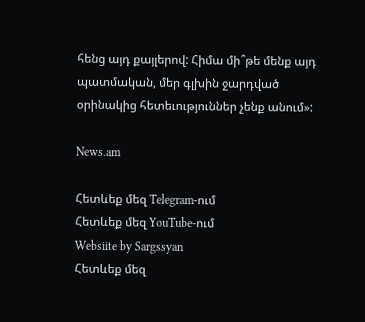հենց այդ քայլերով: Հիմա մի՞թե մենք այդ պատմական, մեր գլխին ջարդված օրինակից հետեւություններ չենք անում»:

News.am

Հետևեք մեզ Telegram-ում
Հետևեք մեզ YouTube-ում
Websiite by Sargssyan
Հետևեք մեզ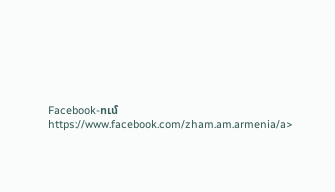Facebook-ում https://www.facebook.com/zham.am.armenia/a>